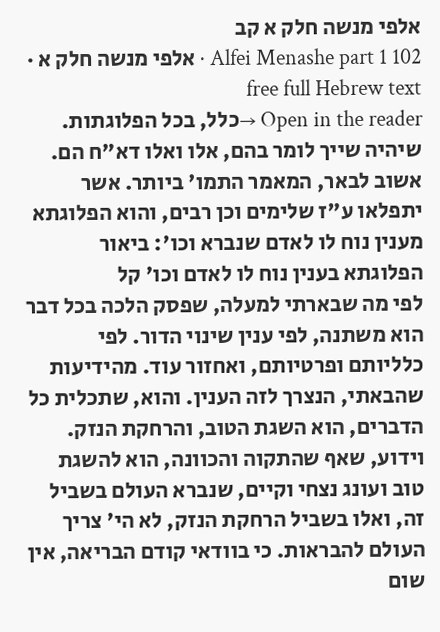אלפי מנשה חלק א קב
Alfei Menashe part 1 102 · אלפי מנשה חלק א · free full Hebrew text
Open in the reader →כלל, בכל הפלוגתות. שיהיה שייך לומר בהם, אלו ואלו דא"ח הם. אשוב לבאר, המאמר התמו' ביותר. אשר יתפלאו ע"ז שלימים וכן רבים, והוא הפלוגתא מענין נוח לו לאדם שנברא וכו': ביאור הפלוגתא בענין נוח לו לאדם וכו' קל
לפי מה שבארתי למעלה, שפסק הלכה בכל דבר הוא משתנה, לפי ענין שינוי הדור. לפי כלליותם ופרטיותם, ואחזור עוד. מהידיעות שהבאתי, הנצרך לזה הענין. והוא, שתכלית כל הדברים, הוא השגת הטוב, והרחקת הנזק. וידוע, שאף שהתקוה והכוונה, הוא להשגת טוב ועונג נצחי וקיים, שנברא העולם בשביל זה, ואלו בשביל הרחקת הנזק, לא הי' צריך העולם להבראות. כי בוודאי קודם הבריאה, אין שום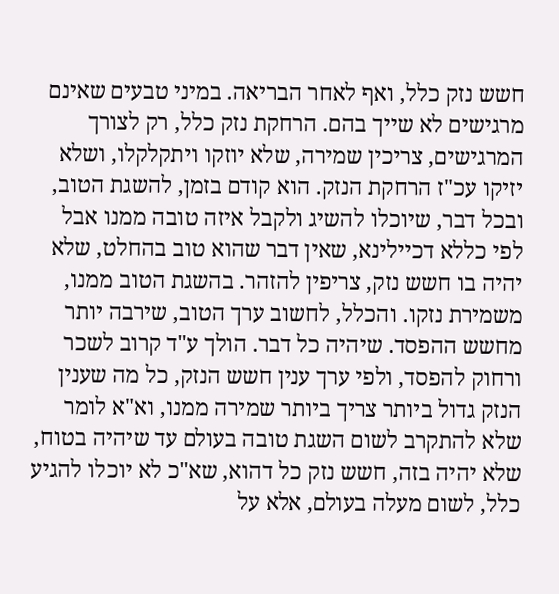חשש נזק כלל, ואף לאחר הבריאה. במיני טבעים שאינם מרגישים לא שייך בהם. הרחקת נזק כלל, רק לצורך המרגישים, צריכין שמירה, שלא יוזקו ויתקלקלו, ושלא יזיקו עכ"ז הרחקת הנזק. הוא קודם בזמן, להשגת הטוב, ובכל דבר, שיוכלו להשיג ולקבל איזה טובה ממנו אבל לפי כללא דכיילינא, שאין דבר שהוא טוב בהחלט, שלא יהיה בו חשש נזק, צריפין להזהר. בהשגת הטוב ממנו, משמירת נזקו. והכלל, לחשוב ערך הטוב, שירבה יותר מחשש ההפסד. שיהיה כל דבר. הולך ע"ד קרוב לשכר ורחוק להפסד, ולפי ערך ענין חשש הנזק, כל מה שענין הנזק גדול ביותר צריך ביותר שמירה ממנו, וא"א לומר שלא להתקרב לשום השגת טובה בעולם עד שיהיה בטוח, שלא יהיה בזה, חשש נזק כל דהוא, שא"כ לא יוכלו להגיע כלל, לשום מעלה בעולם, אלא על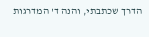הדרך שכתבתי, והנה ד' המדרגות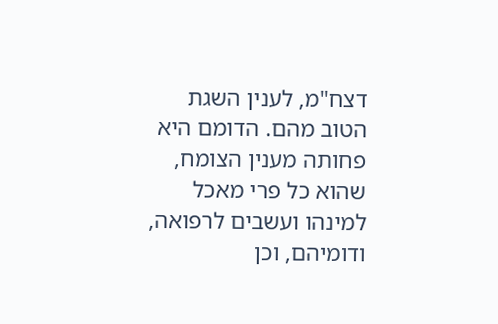דצח"מ, לענין השגת הטוב מהם. הדומם היא פחותה מענין הצומח, שהוא כל פרי מאכל למינהו ועשבים לרפואה, ודומיהם, וכן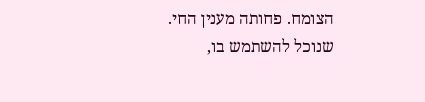הצומח. פחותה מענין החי. שנוכל להשתמש בו,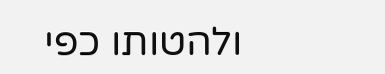ולהטותו כפי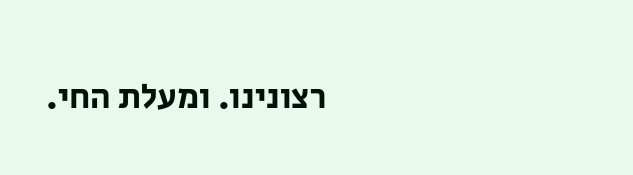רצונינו. ומעלת החי.